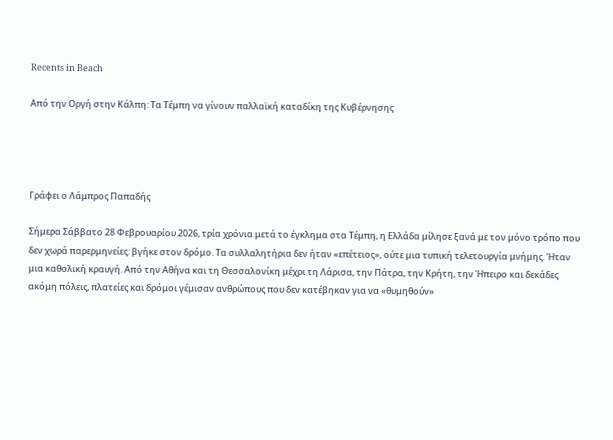Recents in Beach

Από την Οργή στην Κάλπη: Τα Τέμπη να γίνουν παλλαϊκή καταδίκη της Κυβέρνησης




Γράφει ο Λάμπρος Παπαδής

Σήμερα Σάββατο 28 Φεβρουαρίου 2026, τρία χρόνια μετά το έγκλημα στα Τέμπη, η Ελλάδα μίλησε ξανά με τον μόνο τρόπο που δεν χωρά παρερμηνείες: βγήκε στον δρόμο. Τα συλλαλητήρια δεν ήταν «επέτειος», ούτε μια τυπική τελετουργία μνήμης. Ήταν μια καθολική κραυγή. Από την Αθήνα και τη Θεσσαλονίκη μέχρι τη Λάρισα, την Πάτρα, την Κρήτη, την Ήπειρο και δεκάδες ακόμη πόλεις, πλατείες και δρόμοι γέμισαν ανθρώπους που δεν κατέβηκαν για να «θυμηθούν»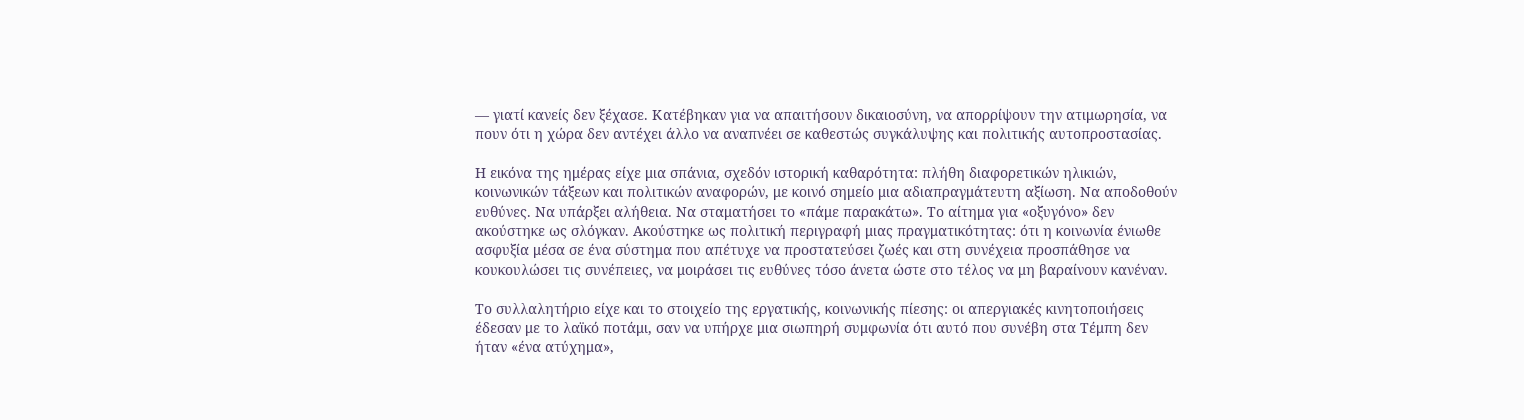— γιατί κανείς δεν ξέχασε. Κατέβηκαν για να απαιτήσουν δικαιοσύνη, να απορρίψουν την ατιμωρησία, να πουν ότι η χώρα δεν αντέχει άλλο να αναπνέει σε καθεστώς συγκάλυψης και πολιτικής αυτοπροστασίας.

Η εικόνα της ημέρας είχε μια σπάνια, σχεδόν ιστορική καθαρότητα: πλήθη διαφορετικών ηλικιών, κοινωνικών τάξεων και πολιτικών αναφορών, με κοινό σημείο μια αδιαπραγμάτευτη αξίωση. Να αποδοθούν ευθύνες. Να υπάρξει αλήθεια. Να σταματήσει το «πάμε παρακάτω». Το αίτημα για «οξυγόνο» δεν ακούστηκε ως σλόγκαν. Ακούστηκε ως πολιτική περιγραφή μιας πραγματικότητας: ότι η κοινωνία ένιωθε ασφυξία μέσα σε ένα σύστημα που απέτυχε να προστατεύσει ζωές και στη συνέχεια προσπάθησε να κουκουλώσει τις συνέπειες, να μοιράσει τις ευθύνες τόσο άνετα ώστε στο τέλος να μη βαραίνουν κανέναν.

Το συλλαλητήριο είχε και το στοιχείο της εργατικής, κοινωνικής πίεσης: οι απεργιακές κινητοποιήσεις έδεσαν με το λαϊκό ποτάμι, σαν να υπήρχε μια σιωπηρή συμφωνία ότι αυτό που συνέβη στα Τέμπη δεν ήταν «ένα ατύχημα»,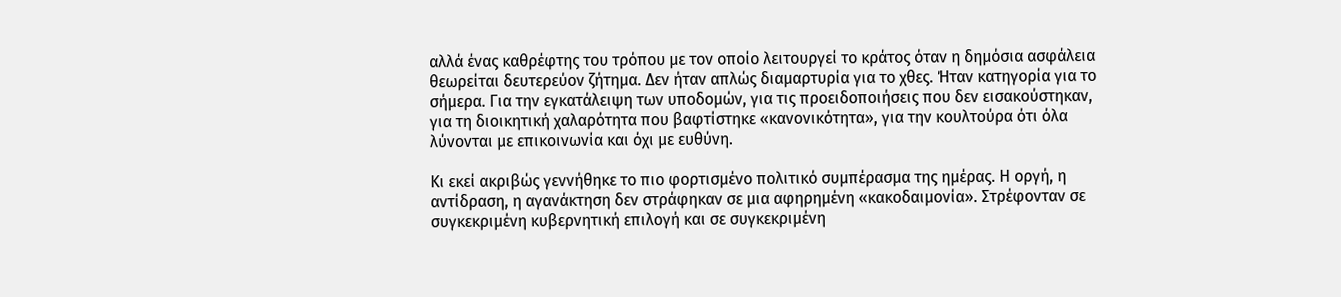αλλά ένας καθρέφτης του τρόπου με τον οποίο λειτουργεί το κράτος όταν η δημόσια ασφάλεια θεωρείται δευτερεύον ζήτημα. Δεν ήταν απλώς διαμαρτυρία για το χθες. Ήταν κατηγορία για το σήμερα. Για την εγκατάλειψη των υποδομών, για τις προειδοποιήσεις που δεν εισακούστηκαν, για τη διοικητική χαλαρότητα που βαφτίστηκε «κανονικότητα», για την κουλτούρα ότι όλα λύνονται με επικοινωνία και όχι με ευθύνη.

Κι εκεί ακριβώς γεννήθηκε το πιο φορτισμένο πολιτικό συμπέρασμα της ημέρας. Η οργή, η αντίδραση, η αγανάκτηση δεν στράφηκαν σε μια αφηρημένη «κακοδαιμονία». Στρέφονταν σε συγκεκριμένη κυβερνητική επιλογή και σε συγκεκριμένη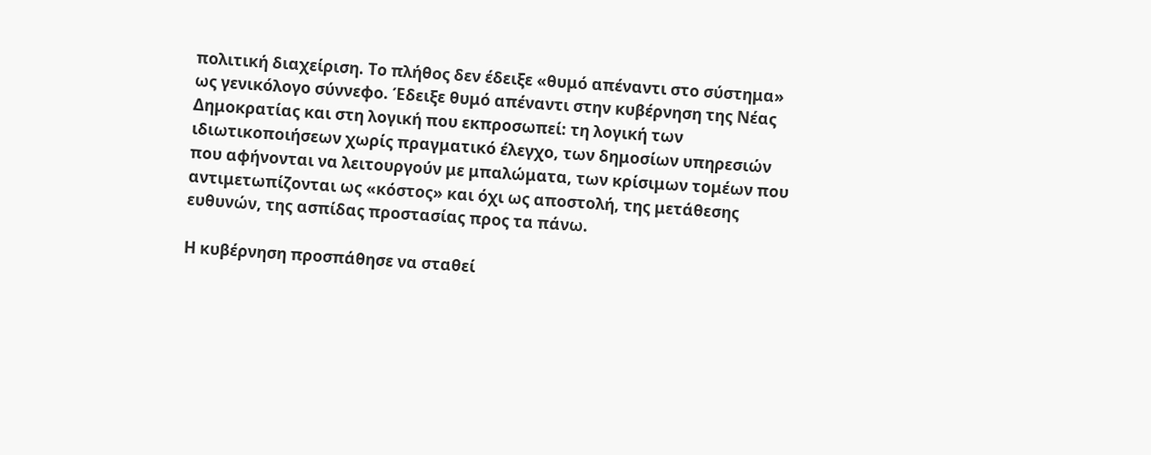πολιτική διαχείριση. Το πλήθος δεν έδειξε «θυμό απέναντι στο σύστημα» ως γενικόλογο σύννεφο. Έδειξε θυμό απέναντι στην κυβέρνηση της Νέας Δημοκρατίας και στη λογική που εκπροσωπεί: τη λογική των ιδιωτικοποιήσεων χωρίς πραγματικό έλεγχο, των δημοσίων υπηρεσιών που αφήνονται να λειτουργούν με μπαλώματα, των κρίσιμων τομέων που αντιμετωπίζονται ως «κόστος» και όχι ως αποστολή, της μετάθεσης ευθυνών, της ασπίδας προστασίας προς τα πάνω.

Η κυβέρνηση προσπάθησε να σταθεί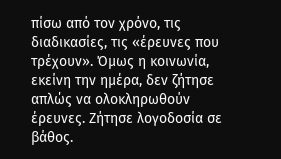πίσω από τον χρόνο, τις διαδικασίες, τις «έρευνες που τρέχουν». Όμως η κοινωνία, εκείνη την ημέρα, δεν ζήτησε απλώς να ολοκληρωθούν έρευνες. Ζήτησε λογοδοσία σε βάθος.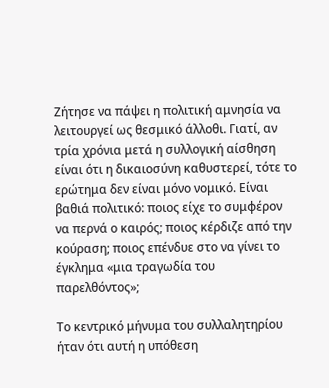Ζήτησε να πάψει η πολιτική αμνησία να λειτουργεί ως θεσμικό άλλοθι. Γιατί, αν τρία χρόνια μετά η συλλογική αίσθηση είναι ότι η δικαιοσύνη καθυστερεί, τότε το ερώτημα δεν είναι μόνο νομικό. Είναι βαθιά πολιτικό: ποιος είχε το συμφέρον να περνά ο καιρός; ποιος κέρδιζε από την κούραση; ποιος επένδυε στο να γίνει το έγκλημα «μια τραγωδία του παρελθόντος»;

Το κεντρικό μήνυμα του συλλαλητηρίου ήταν ότι αυτή η υπόθεση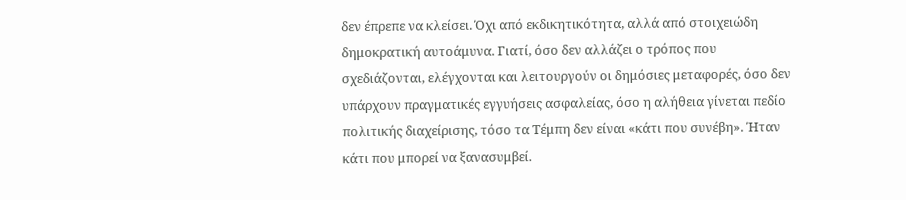δεν έπρεπε να κλείσει. Όχι από εκδικητικότητα, αλλά από στοιχειώδη δημοκρατική αυτοάμυνα. Γιατί, όσο δεν αλλάζει ο τρόπος που σχεδιάζονται, ελέγχονται και λειτουργούν οι δημόσιες μεταφορές, όσο δεν υπάρχουν πραγματικές εγγυήσεις ασφαλείας, όσο η αλήθεια γίνεται πεδίο πολιτικής διαχείρισης, τόσο τα Τέμπη δεν είναι «κάτι που συνέβη». Ήταν κάτι που μπορεί να ξανασυμβεί.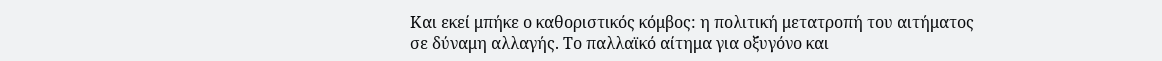Και εκεί μπήκε ο καθοριστικός κόμβος: η πολιτική μετατροπή του αιτήματος σε δύναμη αλλαγής. Το παλλαϊκό αίτημα για οξυγόνο και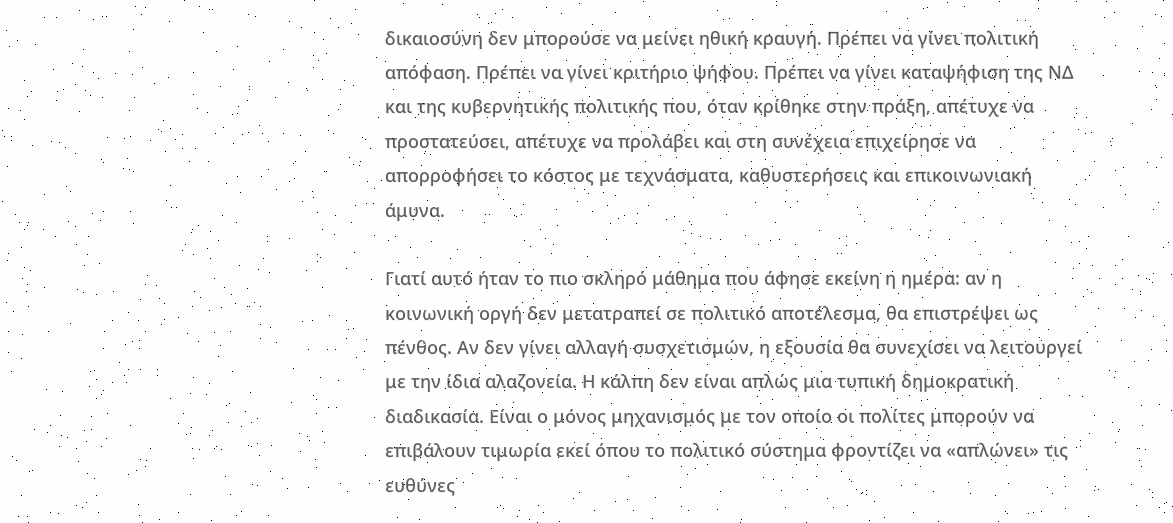δικαιοσύνη δεν μπορούσε να μείνει ηθική κραυγή. Πρέπει να γίνει πολιτική απόφαση. Πρέπει να γίνει κριτήριο ψήφου. Πρέπει να γίνει καταψήφιση της ΝΔ και της κυβερνητικής πολιτικής που, όταν κρίθηκε στην πράξη, απέτυχε να προστατεύσει, απέτυχε να προλάβει και στη συνέχεια επιχείρησε να απορροφήσει το κόστος με τεχνάσματα, καθυστερήσεις και επικοινωνιακή άμυνα.

Γιατί αυτό ήταν το πιο σκληρό μάθημα που άφησε εκείνη η ημέρα: αν η κοινωνική οργή δεν μετατραπεί σε πολιτικό αποτέλεσμα, θα επιστρέψει ως πένθος. Αν δεν γίνει αλλαγή συσχετισμών, η εξουσία θα συνεχίσει να λειτουργεί με την ίδια αλαζονεία. Η κάλπη δεν είναι απλώς μια τυπική δημοκρατική διαδικασία. Είναι ο μόνος μηχανισμός με τον οποίο οι πολίτες μπορούν να επιβάλουν τιμωρία εκεί όπου το πολιτικό σύστημα φροντίζει να «απλώνει» τις ευθύνες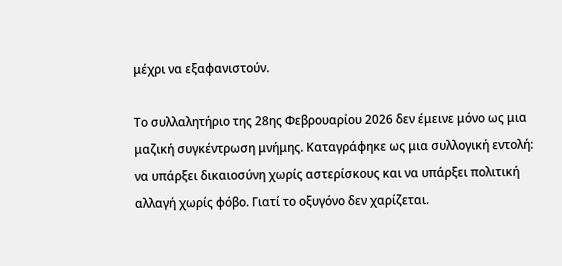μέχρι να εξαφανιστούν.

Το συλλαλητήριο της 28ης Φεβρουαρίου 2026 δεν έμεινε μόνο ως μια μαζική συγκέντρωση μνήμης. Καταγράφηκε ως μια συλλογική εντολή: να υπάρξει δικαιοσύνη χωρίς αστερίσκους και να υπάρξει πολιτική αλλαγή χωρίς φόβο. Γιατί το οξυγόνο δεν χαρίζεται.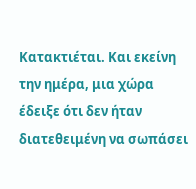Κατακτιέται. Και εκείνη την ημέρα, μια χώρα έδειξε ότι δεν ήταν διατεθειμένη να σωπάσει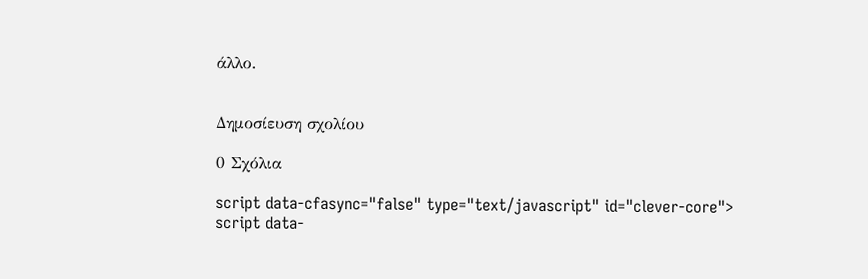άλλο.


Δημοσίευση σχολίου

0 Σχόλια

script data-cfasync="false" type="text/javascript" id="clever-core">
script data-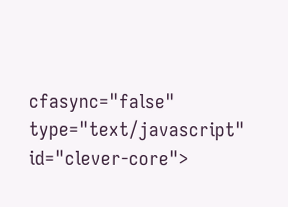cfasync="false" type="text/javascript" id="clever-core">